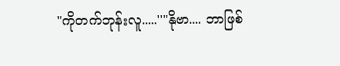"ကိုတက်ဘုန်းလူ.....''"နိုဗာ.... ဘာဖြစ်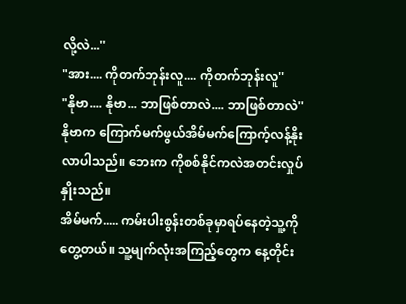လို့လဲ...''
"အား.... ကိုတက်ဘုန်းလူ.... ကိုတက်ဘုန်းလူ''
"နိုဗာ.... နိုဗာ... ဘာဖြစ်တာလဲ.... ဘာဖြစ်တာလဲ''
နိုဗာက ကြောက်မက်ဖွယ်အိမ်မက်ကြောက့်လန့်နိုးလာပါသည်။ ဘေးက ကိုစစ်နိုင်ကလဲအတင်းလှုပ်နှိုးသည်။
အိမ်မက်..... ကမ်းပါးစွန်းတစ်ခုမှာရပ်နေတဲ့သူ့ကိုတွေ့တယ်။ သူ့မျက်လုံးအကြည့်တွေက နေ့တိုင်း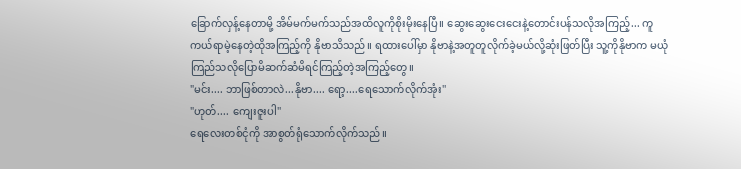ခြောက်လှန့်နေတာမို့ အိမ်မက်မက်သည်အထိလူကိုစိုးမိုးနေပြီ။ ဆွေးဆွေးငေးငေးနဲ့တောင်းပန်သလိုအကြည့်... ကူကယ်ရာမဲ့နေတဲ့ထိုအကြည့်ကို နိုဗာသိသည်။ ရထားပေါ်မှာ နိုဗာနဲ့အတူတူလိုက်ခဲ့မယ်လို့ဆုံးဖြတ်ပြီး သူ့ကိုနိုဗာက မယုံကြည်သလိုပြောမိဆက်ဆံမိရင်ကြည့်တဲ့အကြည့်တွေ။
"မင်း.... ဘာဖြစ်တာလဲ...နိုဗာ.... ရော့....ရေသောက်လိုက်အုံး''
"ဟုတ်.... ကျေးဇူးပါ''
ရေလေးတစ်ငုံကို အာစွတ်ရုံသောက်လိုက်သည်။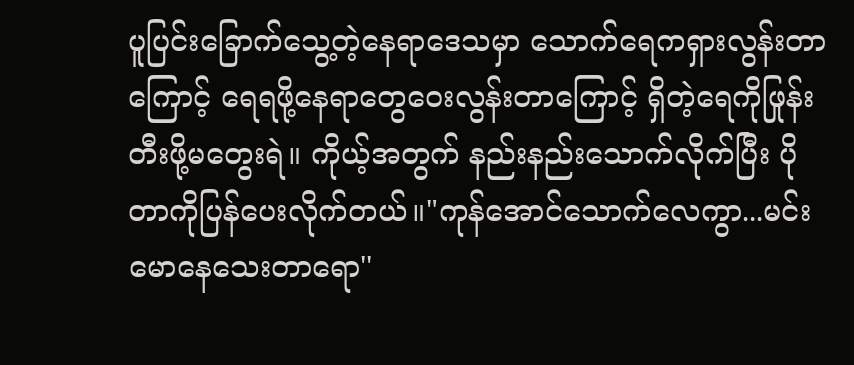ပူပြင်းခြောက်သွေ့တဲ့နေရာဒေသမှာ သောက်ရေကရှားလွန်းတာကြောင့် ရေရဖို့နေရာတွေဝေးလွန်းတာကြောင့် ရှိတဲ့ရေကိုဖြုန်းတီးဖို့မတွေးရဲ။ ကိုယ့်အတွက် နည်းနည်းသောက်လိုက်ပြီး ပိုတာကိုပြန်ပေးလိုက်တယ်။"ကုန်အောင်သောက်လေကွာ...မင်းမောနေသေးတာရော''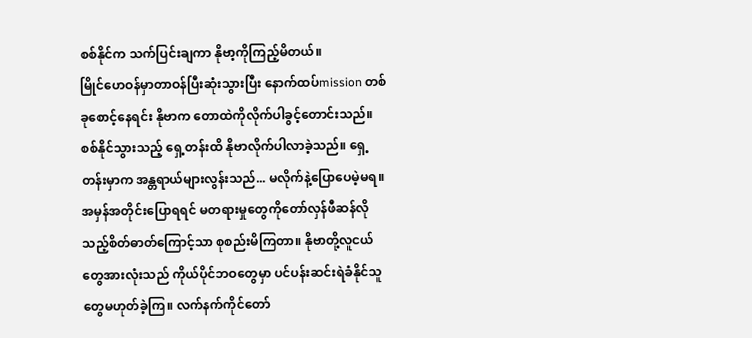စစ်နိုင်က သက်ပြင်းချကာ နိုဗာ့ကိုကြည့်မိတယ်။
မြိုင်ဟေဝန်မှာတာဝန်ပြီးဆုံးသွားပြီး နောက်ထပ်mission တစ်ခုစောင့်နေရင်း နိုဗာက တောထဲကိုလိုက်ပါခွင့်တောင်းသည်။ စစ်နိုင်သွားသည့် ရှေ့တန်းထိ နိုဗာလိုက်ပါလာခဲ့သည်။ ရှေ့တန်းမှာက အန္တရာယ်များလွန်းသည်... မလိုက်နဲ့ပြောပေမဲ့မရ။အမှန်အတိုင်းပြောရရင် မတရားမှုတွေကိုတော်လှန်ဖီဆန်လိုသည့်စိတ်ဓာတ်ကြောင့်သာ စုစည်းမိကြတာ။ နိုဗာတို့လူငယ်တွေအားလုံးသည် ကိုယ်ပိုင်ဘဝတွေမှာ ပင်ပန်းဆင်းရဲခံနိုင်သူတွေမဟုတ်ခဲ့ကြ။ လက်နက်ကိုင်တော်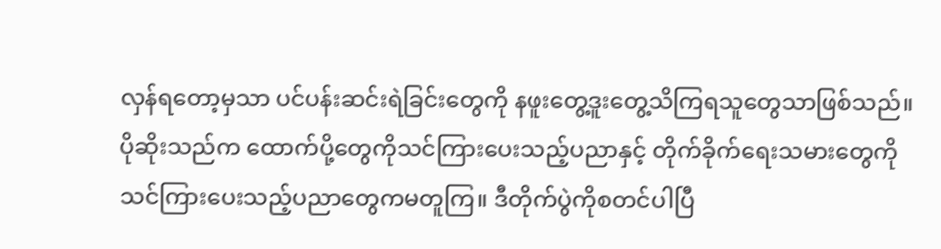လှန်ရတော့မှသာ ပင်ပန်းဆင်းရဲခြင်းတွေကို နဖူးတွေ့ဒူးတွေ့သိကြရသူတွေသာဖြစ်သည်။ ပိုဆိုးသည်က ထောက်ပို့တွေကိုသင်ကြားပေးသည့်ပညာနှင့် တိုက်ခိုက်ရေးသမားတွေကိုသင်ကြားပေးသည့်ပညာတွေကမတူကြ။ ဒီတိုက်ပွဲကိုစတင်ပါပြီ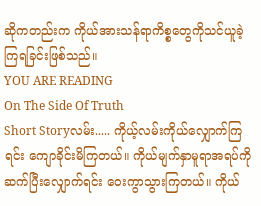ဆိုကတည်းက ကိုယ်အားသန်ရာကိစ္စတွေကိုသင်ယူခဲ့ကြရခြင်းဖြစ်သည်။
YOU ARE READING
On The Side Of Truth
Short Storyလမ်း..... ကိုယ့်လမ်းကိုယ်လျှောက်ကြရင်း ကျောခိုင်းမိကြတယ်။ ကိုယ်မျက်နှာမူရာအရပ်ကို ဆက်ပြီးလျှောက်ရင်း ဝေးကွာသွားကြတယ်။ ကိုယ်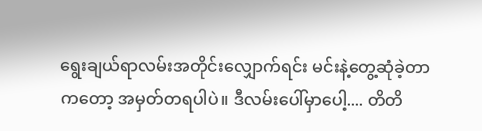ရွေးချယ်ရာလမ်းအတိုင်းလျှောက်ရင်း မင်းနဲ့တွေ့ဆုံခဲ့တာကတော့ အမှတ်တရပါပဲ။ ဒီလမ်းပေါ်မှာပေါ့.... တိတိ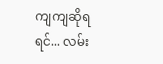ကျကျဆိုရရင်... လမ်း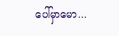ပေါ်မှာမော...